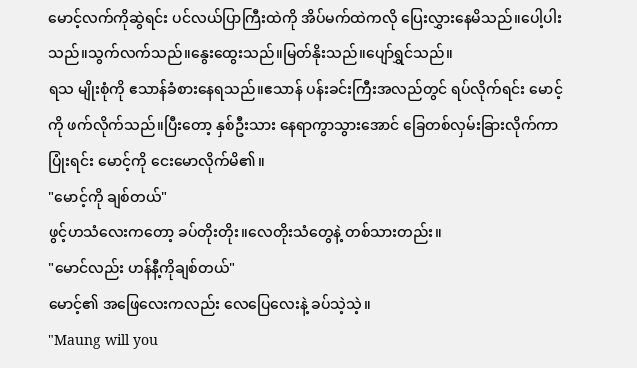မောင့်လက်ကိုဆွဲရင်း ပင်လယ်ပြာကြီးထဲကို အိပ်မက်ထဲကလို ပြေးလွှားနေမိသည်။ပေါ့ပါးသည်။သွက်လက်သည်။နွေးထွေးသည်။မြတ်နိုးသည်။ပျော်ရွှင်သည်။
ရသ မျိုးစုံကို ဧသာန်ခံစားနေရသည်။ဧသာန် ပန်းခင်းကြီးအလည်တွင် ရပ်လိုက်ရင်း မောင့်ကို ဖက်လိုက်သည်။ပြီးတော့ နှစ်ဦးသား နေရာကွာသွားအောင် ခြေတစ်လှမ်းခြားလိုက်ကာ ပြုံးရင်း မောင့်ကို ငေးမောလိုက်မိ၏။
"မောင့်ကို ချစ်တယ်"
ဖွင့်ဟသံလေးကတော့ ခပ်တိုးတိုး။လေတိုးသံတွေနဲ့ တစ်သားတည်း။
"မောင်လည်း ဟန်နီ့ကိုချစ်တယ်"
မောင့်၏ အဖြေလေးကလည်း လေပြေလေးနဲ့ ခပ်သဲ့သဲ့။
"Maung will you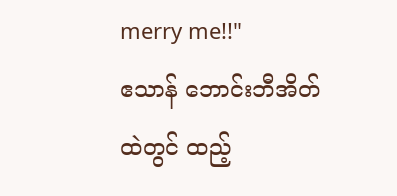merry me!!"
ဧသာန် ဘောင်းဘီအိတ်ထဲတွင် ထည့်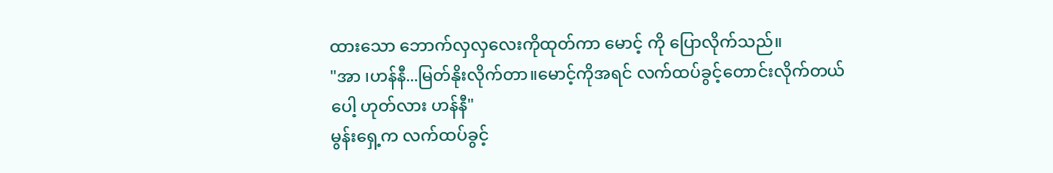ထားသော ဘောက်လှလှလေးကိုထုတ်ကာ မောင့် ကို ပြောလိုက်သည်။
"အာ ၊ဟန်နီ...မြတ်နိုးလိုက်တာ။မောင့်ကိုအရင် လက်ထပ်ခွင့်တောင်းလိုက်တယ်ပေါ့ ဟုတ်လား ဟန်နီ"
မွန်းရှေ့က လက်ထပ်ခွင့်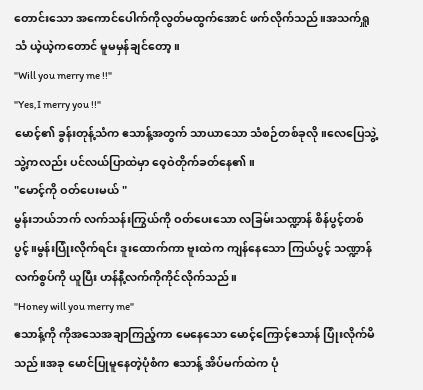တောင်းသော အကောင်ပေါက်ကိုလွတ်မထွက်အောင် ဖက်လိုက်သည်။အသက်ရှူသံ ယဲ့ယဲ့ကတောင် မူမမှန်ချင်တော့။
"Will you merry me !!"
"Yes,I merry you !!"
မောင့်၏ ခွန်းတုန့်သံက ဧသာန့်အတွက် သာယာသော သံစဉ်တစ်ခုလို။လေပြေသွဲ့သွဲ့ကလည်း ပင်လယ်ပြာထဲမှာ ဝေ့ဝဲတိုက်ခတ်နေ၏။
"မောင့်ကို ဝတ်ပေးမယ် "
မွန်းဘယ်ဘက် လက်သန်းကြွယ်ကို ဝတ်ပေးသော လခြမ်းသဏ္ဍာန် စိန်ပွင့်တစ်ပွင့်။မွန်းပြုံးလိုက်ရင်း ဒူးထောက်ကာ ဗူးထဲက ကျန်နေသော ကြယ်ပွင့် သဏ္ဍာန် လက်စွပ်ကို ယူပြီး ဟန်နီ့လက်ကိုကိုင်လိုက်သည်။
"Honey will you merry me"
ဧသာန့်ကို ကိုအသေအချာကြည့်ကာ မေနေသော မောင့်ကြောင့်ဧသာန် ပြုံးလိုက်မိသည်။အခု မောင်ပြုမူနေတဲ့ပုံစံက ဧသာန့် အိပ်မက်ထဲက ပုံ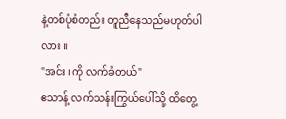နဲ့တစ်ပုံစံတည်း တူညီနေသည်မဟုတ်ပါလား ။
"အင်း ၊ကို လက်ခံတယ်"
ဧသာန့် လက်သန်းကြွယ်ပေါ်သို့ ထိတွေ့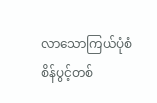လာသောကြယ်ပုံစံစိန်ပွင့်တစ်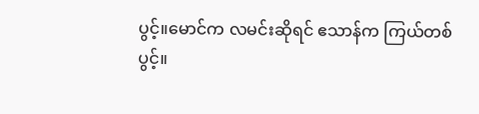ပွင့်။မောင်က လမင်းဆိုရင် ဧသာန်က ကြယ်တစ်ပွင့်။